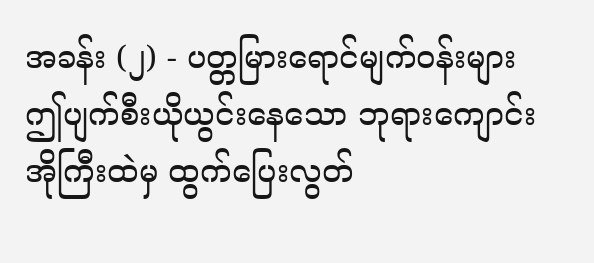အခန်း (၂) - ပတ္တမြားရောင်မျက်ဝန်းများ
ဤပျက်စီးယိုယွင်းနေသော ဘုရားကျောင်းအိုကြီးထဲမှ ထွက်ပြေးလွတ်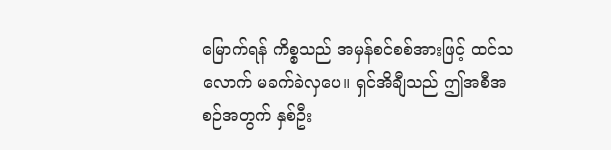မြောက်ရန် ကိစ္စသည် အမှန်စင်စစ်အားဖြင့် ထင်သလောက် မခက်ခဲလှပေ။ ရှင်အိချီသည် ဤအစီအစဉ်အတွက် နှစ်ဦး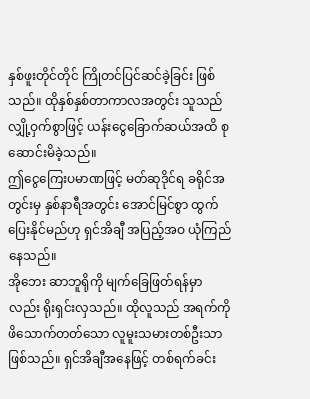နှစ်ဖူးတိုင်တိုင် ကြိုတင်ပြင်ဆင်ခဲ့ခြင်း ဖြစ်သည်။ ထိုနှစ်နှစ်တာကာလအတွင်း သူသည် လျှို့ဝှက်စွာဖြင့် ယန်းငွေခြောက်ဆယ်အထိ စုဆောင်းမိခဲ့သည်။
ဤငွေကြေးပမာဏဖြင့် မတ်ဆုဒိုင်ရ ခရိုင်အတွင်းမှ နှစ်နာရီအတွင်း အောင်မြင်စွာ ထွက်ပြေးနိုင်မည်ဟု ရှင်အိချီ အပြည့်အဝ ယုံကြည်နေသည်။
အိုဘေး ဆာဘူရိုကို မျက်ခြေဖြတ်ရန်မှာလည်း ရိုးရှင်းလှသည်။ ထိုလူသည် အရက်ကို ဖိသောက်တတ်သော လူမူးသမားတစ်ဦးသာ ဖြစ်သည်။ ရှင်အိချီအနေဖြင့် တစ်ရက်ခင်း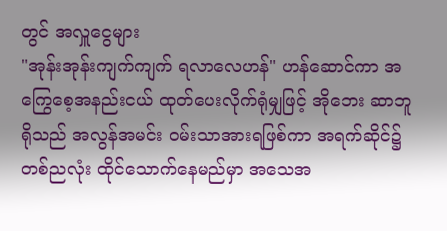တွင် အလှူငွေများ
"အုန်းအုန်းကျက်ကျက် ရလာလေဟန်" ဟန်ဆောင်ကာ အကြွေစေ့အနည်းငယ် ထုတ်ပေးလိုက်ရုံမျှဖြင့် အိုဘေး ဆာဘူရိုသည် အလွန်အမင်း ဝမ်းသာအားရဖြစ်ကာ အရက်ဆိုင်၌ တစ်ညလုံး ထိုင်သောက်နေမည်မှာ အသေအ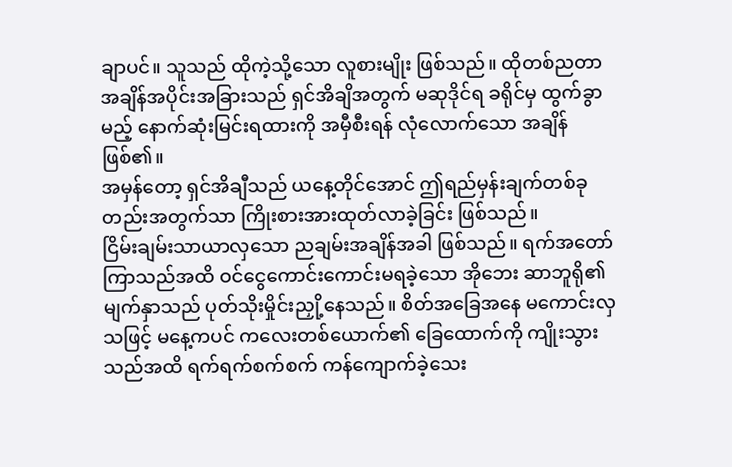ချာပင်။ သူသည် ထိုကဲ့သို့သော လူစားမျိုး ဖြစ်သည်။ ထိုတစ်ညတာ အချိန်အပိုင်းအခြားသည် ရှင်အိချိအတွက် မဆုဒိုင်ရ ခရိုင်မှ ထွက်ခွာမည့် နောက်ဆုံးမြင်းရထားကို အမှီစီးရန် လုံလောက်သော အချိန်ဖြစ်၏။
အမှန်တော့ ရှင်အိချီသည် ယနေ့တိုင်အောင် ဤရည်မှန်းချက်တစ်ခုတည်းအတွက်သာ ကြိုးစားအားထုတ်လာခဲ့ခြင်း ဖြစ်သည်။
ငြိမ်းချမ်းသာယာလှသော ညချမ်းအချိန်အခါ ဖြစ်သည်။ ရက်အတော်ကြာသည်အထိ ဝင်ငွေကောင်းကောင်းမရခဲ့သော အိုဘေး ဆာဘူရို၏ မျက်နှာသည် ပုတ်သိုးမှိုင်းညှို့နေသည်။ စိတ်အခြေအနေ မကောင်းလှသဖြင့် မနေ့ကပင် ကလေးတစ်ယောက်၏ ခြေထောက်ကို ကျိုးသွားသည်အထိ ရက်ရက်စက်စက် ကန်ကျောက်ခဲ့သေး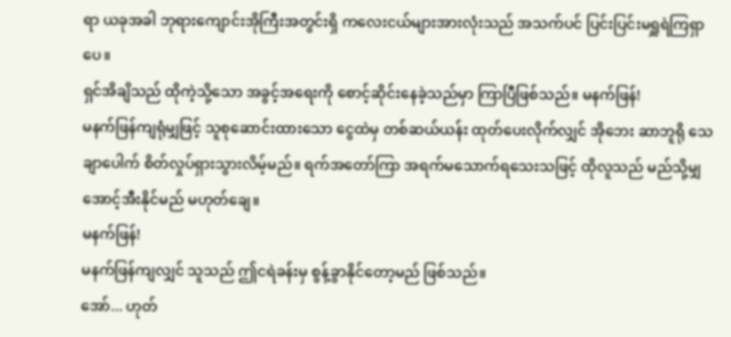ရာ ယခုအခါ ဘုရားကျောင်းအိုကြီးအတွင်းရှိ ကလေးငယ်များအားလုံးသည် အသက်ပင် ပြင်းပြင်းမရှူရဲကြရှာပေ။
ရှင်အိချိသည် ထိုကဲ့သို့သော အခွင့်အရေးကို စောင့်ဆိုင်းနေခဲ့သည်မှာ ကြာပြီဖြစ်သည်။ မနက်ဖြန်!
မနက်ဖြန်ကျရုံမျှဖြင့် သူစုဆောင်းထားသော ငွေထဲမှ တစ်ဆယ်ယန်း ထုတ်ပေးလိုက်လျှင် အိုဘေး ဆာဘူရို သေချာပေါက် စိတ်လှုပ်ရှားသွားလိမ့်မည်။ ရက်အတော်ကြာ အရက်မသောက်ရသေးသဖြင့် ထိုလူသည် မည်သို့မျှ အောင့်အီးနိုင်မည် မဟုတ်ချေ။
မနက်ဖြန်!
မနက်ဖြန်ကျလျှင် သူသည် ဤငရဲခန်းမှ စွန့်ခွာနိုင်တော့မည် ဖြစ်သည်။
အော်... ဟုတ်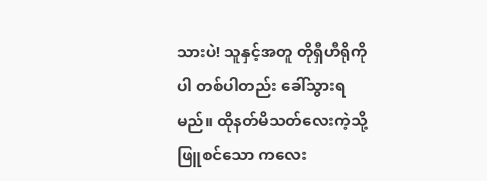သားပဲ! သူနှင့်အတူ တိုရှီဟီရိုကိုပါ တစ်ပါတည်း ခေါ်သွားရမည်။ ထိုနတ်မိသတ်လေးကဲ့သို့ ဖြူစင်သော ကလေး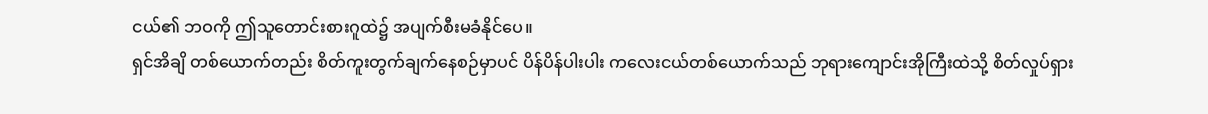ငယ်၏ ဘဝကို ဤသူတောင်းစားဂူထဲ၌ အပျက်စီးမခံနိုင်ပေ။
ရှင်အိချိ တစ်ယောက်တည်း စိတ်ကူးတွက်ချက်နေစဉ်မှာပင် ပိန်ပိန်ပါးပါး ကလေးငယ်တစ်ယောက်သည် ဘုရားကျောင်းအိုကြီးထဲသို့ စိတ်လှုပ်ရှား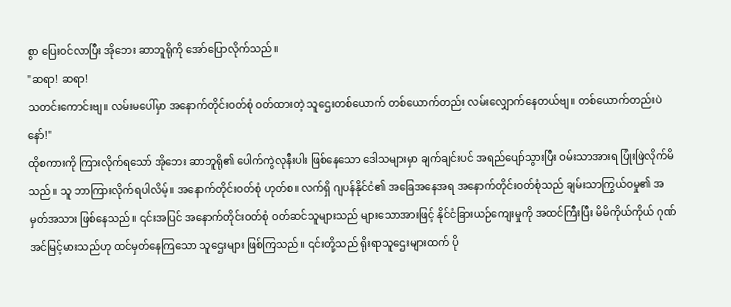စွာ ပြေးဝင်လာပြီး အိုဘေး ဆာဘူရိုကို အော်ပြောလိုက်သည်။
"ဆရာ! ဆရာ!
သတင်းကောင်းဗျ။ လမ်းမပေါ်မှာ အနောက်တိုင်းဝတ်စုံ ဝတ်ထားတဲ့ သူဌေးတစ်ယောက် တစ်ယောက်တည်း လမ်းလျှောက်နေတယ်ဗျ။ တစ်ယောက်တည်းပဲနော်!"
ထိုစကားကို ကြားလိုက်ရသော် အိုဘေး ဆာဘူရို၏ ပေါက်ကွဲလုနီးပါး ဖြစ်နေသော ဒေါသများမှာ ချက်ချင်းပင် အရည်ပျော်သွားပြီး ဝမ်းသာအားရ ပြုံးဖြဲလိုက်မိသည်။ သူ ဘာကြားလိုက်ရပါလိမ့်။ အနောက်တိုင်းဝတ်စုံ ဟုတ်စ။ လက်ရှိ ဂျပန်နိုင်ငံ၏ အခြေအနေအရ အနောက်တိုင်းဝတ်စုံသည် ချမ်းသာကြွယ်ဝမှု၏ အမှတ်အသား ဖြစ်နေသည်။ ၎င်းအပြင် အနောက်တိုင်းဝတ်စုံ ဝတ်ဆင်သူများသည် များသောအားဖြင့် နိုင်ငံခြားယဉ်ကျေးမှုကို အထင်ကြီးပြီး မိမိကိုယ်ကိုယ် ဂုဏ်အင်မြင့်မားသည်ဟု ထင်မှတ်နေကြသော သူဌေးများ ဖြစ်ကြသည်။ ၎င်းတို့သည် ရိုးရာသူဌေးများထက် ပို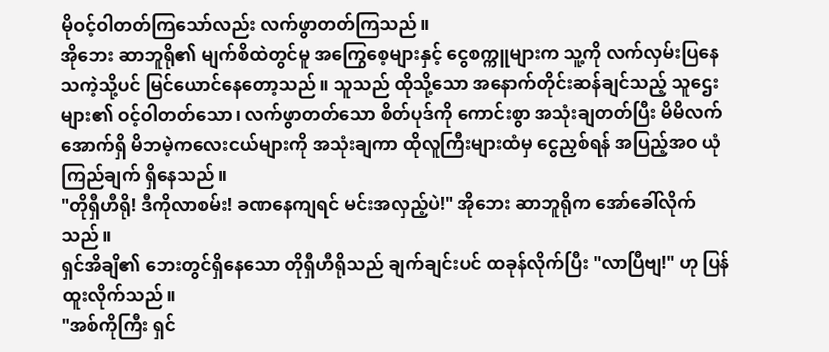မိုဝင့်ဝါတတ်ကြသော်လည်း လက်ဖွာတတ်ကြသည်။
အိုဘေး ဆာဘူရို၏ မျက်စိထဲတွင်မူ အကြွေစေ့များနှင့် ငွေစက္ကူများက သူ့ကို လက်လှမ်းပြနေသကဲ့သို့ပင် မြင်ယောင်နေတော့သည်။ သူသည် ထိုသို့သော အနောက်တိုင်းဆန်ချင်သည့် သူဌေးများ၏ ဝင့်ဝါတတ်သော၊ လက်ဖွာတတ်သော စိတ်ပုဒ်ကို ကောင်းစွာ အသုံးချတတ်ပြီး မိမိလက်အောက်ရှိ မိဘမဲ့ကလေးငယ်များကို အသုံးချကာ ထိုလူကြီးများထံမှ ငွေညှစ်ရန် အပြည့်အဝ ယုံကြည်ချက် ရှိနေသည်။
"တိုရှီဟီရို! ဒီကိုလာစမ်း! ခဏနေကျရင် မင်းအလှည့်ပဲ!" အိုဘေး ဆာဘူရိုက အော်ခေါ်လိုက်သည်။
ရှင်အိချိ၏ ဘေးတွင်ရှိနေသော တိုရှီဟီရိုသည် ချက်ချင်းပင် ထခုန်လိုက်ပြီး "လာပြီဗျ!" ဟု ပြန်ထူးလိုက်သည်။
"အစ်ကိုကြီး ရှင်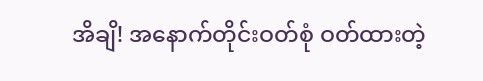အိချိ! အနောက်တိုင်းဝတ်စုံ ဝတ်ထားတဲ့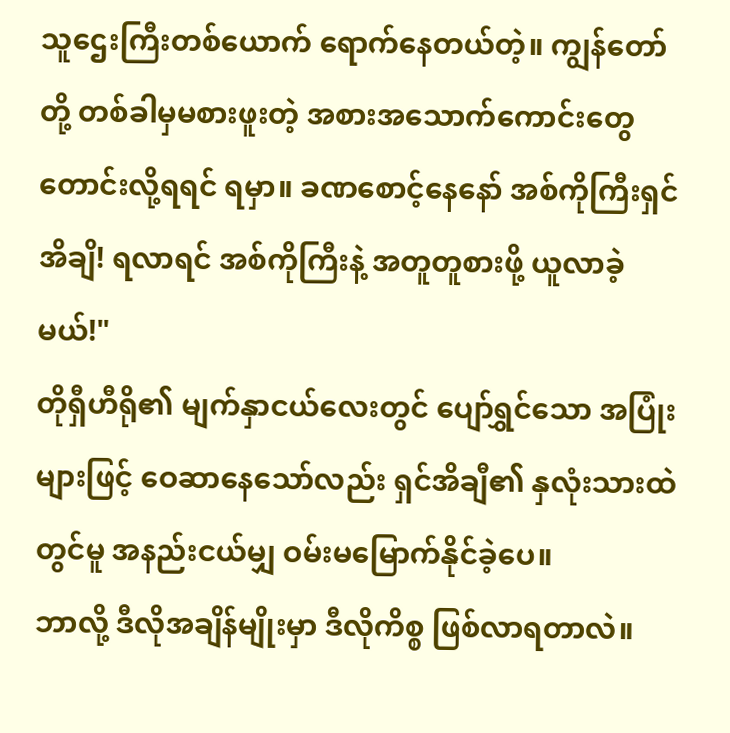သူဌေးကြီးတစ်ယောက် ရောက်နေတယ်တဲ့။ ကျွန်တော်တို့ တစ်ခါမှမစားဖူးတဲ့ အစားအသောက်ကောင်းတွေ တောင်းလို့ရရင် ရမှာ။ ခဏစောင့်နေနော် အစ်ကိုကြီးရှင်အိချိ! ရလာရင် အစ်ကိုကြီးနဲ့ အတူတူစားဖို့ ယူလာခဲ့မယ်!"
တိုရှီဟီရို၏ မျက်နှာငယ်လေးတွင် ပျော်ရွှင်သော အပြုံးများဖြင့် ဝေဆာနေသော်လည်း ရှင်အိချီ၏ နှလုံးသားထဲတွင်မူ အနည်းငယ်မျှ ဝမ်းမမြောက်နိုင်ခဲ့ပေ။
ဘာလို့ ဒီလိုအချိန်မျိုးမှာ ဒီလိုကိစ္စ ဖြစ်လာရတာလဲ။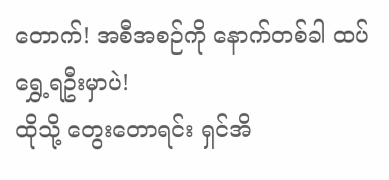တောက်! အစီအစဉ်ကို နောက်တစ်ခါ ထပ်ရွှေ့ရဦးမှာပဲ!
ထိုသို့ တွေးတောရင်း ရှင်အိ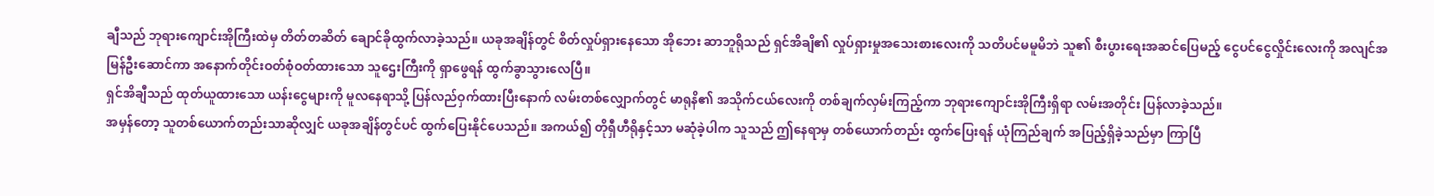ချီသည် ဘုရားကျောင်းအိုကြီးထဲမှ တိတ်တဆိတ် ချောင်ခိုထွက်လာခဲ့သည်။ ယခုအချိန်တွင် စိတ်လှုပ်ရှားနေသော အိုဘေး ဆာဘူရိုသည် ရှင်အိချိ၏ လှုပ်ရှားမှုအသေးစားလေးကို သတိပင်မမူမိဘဲ သူ၏ စီးပွားရေးအဆင်ပြေမည့် ငွေပင်ငွေလှိုင်းလေးကို အလျင်အမြန်ဦးဆောင်ကာ အနောက်တိုင်းဝတ်စုံဝတ်ထားသော သူဌေးကြီးကို ရှာဖွေရန် ထွက်ခွာသွားလေပြီ။
ရှင်အိချီသည် ထုတ်ယူထားသော ယန်းငွေများကို မူလနေရာသို့ ပြန်လည်ဝှက်ထားပြီးနောက် လမ်းတစ်လျှောက်တွင် မာရုနိ၏ အသိုက်ငယ်လေးကို တစ်ချက်လှမ်းကြည့်ကာ ဘုရားကျောင်းအိုကြီးရှိရာ လမ်းအတိုင်း ပြန်လာခဲ့သည်။
အမှန်တော့ သူတစ်ယောက်တည်းသာဆိုလျှင် ယခုအချိန်တွင်ပင် ထွက်ပြေးနိုင်ပေသည်။ အကယ်၍ တိုရှီဟီရိုနှင့်သာ မဆုံခဲ့ပါက သူသည် ဤနေရာမှ တစ်ယောက်တည်း ထွက်ပြေးရန် ယုံကြည်ချက် အပြည့်ရှိခဲ့သည်မှာ ကြာပြီ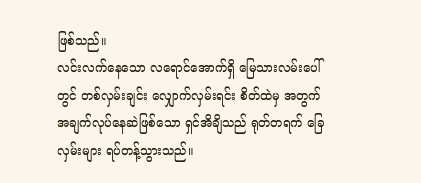ဖြစ်သည်။
လင်းလက်နေသော လရောင်အောက်ရှိ မြေသားလမ်းပေါ်တွင် တစ်လှမ်းချင်း လျှောက်လှမ်းရင်း စိတ်ထဲမှ အတွက်အချက်လုပ်နေဆဲဖြစ်သော ရှင်အိချိသည် ရုတ်တရက် ခြေလှမ်းများ ရပ်တန့်သွားသည်။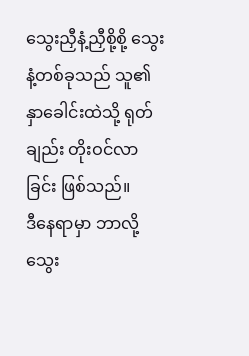သွေးညှီနံ့ညှီစို့စို့ သွေးနံ့တစ်ခုသည် သူ၏ နှာခေါင်းထဲသို့ ရုတ်ချည်း တိုးဝင်လာခြင်း ဖြစ်သည်။
ဒီနေရာမှာ ဘာလို့ သွေး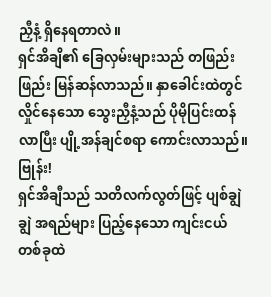ညှီနံ့ ရှိနေရတာလဲ။
ရှင်အိချိ၏ ခြေလှမ်းများသည် တဖြည်းဖြည်း မြန်ဆန်လာသည်။ နှာခေါင်းထဲတွင် လှိုင်နေသော သွေးညှီနံ့သည် ပိုမိုပြင်းထန်လာပြီး ပျို့အန်ချင်စရာ ကောင်းလာသည်။
ဗြုန်း!
ရှင်အိချီသည် သတိလက်လွတ်ဖြင့် ပျစ်ချွဲချွဲ အရည်များ ပြည့်နေသော ကျင်းငယ်တစ်ခုထဲ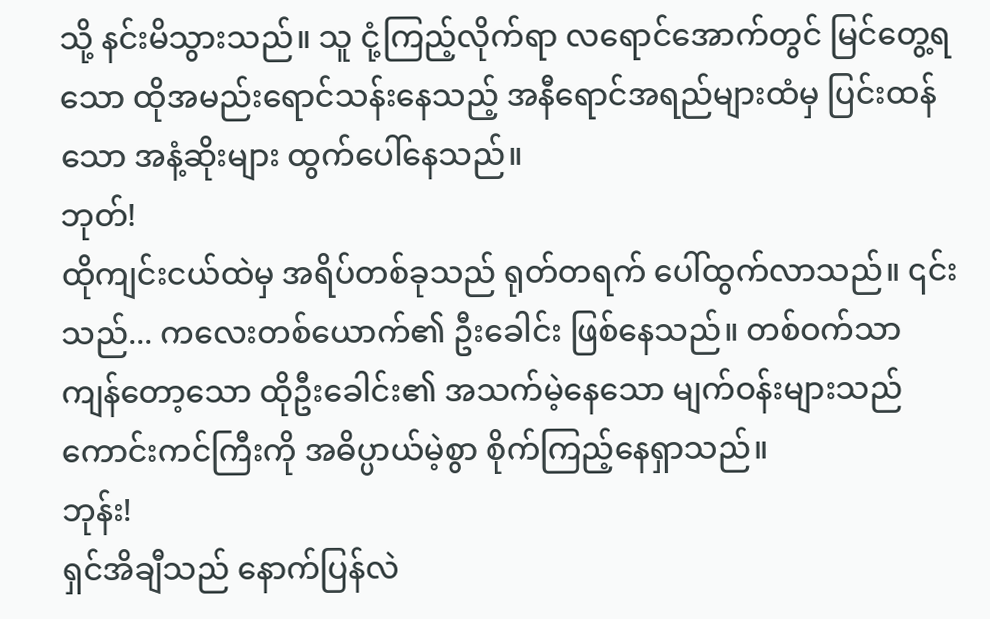သို့ နင်းမိသွားသည်။ သူ ငုံ့ကြည့်လိုက်ရာ လရောင်အောက်တွင် မြင်တွေ့ရသော ထိုအမည်းရောင်သန်းနေသည့် အနီရောင်အရည်များထံမှ ပြင်းထန်သော အနံ့ဆိုးများ ထွက်ပေါ်နေသည်။
ဘုတ်!
ထိုကျင်းငယ်ထဲမှ အရိပ်တစ်ခုသည် ရုတ်တရက် ပေါ်ထွက်လာသည်။ ၎င်းသည်... ကလေးတစ်ယောက်၏ ဦးခေါင်း ဖြစ်နေသည်။ တစ်ဝက်သာ ကျန်တော့သော ထိုဦးခေါင်း၏ အသက်မဲ့နေသော မျက်ဝန်းများသည် ကောင်းကင်ကြီးကို အဓိပ္ပာယ်မဲ့စွာ စိုက်ကြည့်နေရှာသည်။
ဘုန်း!
ရှင်အိချီသည် နောက်ပြန်လဲ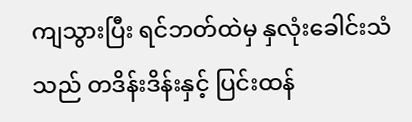ကျသွားပြီး ရင်ဘတ်ထဲမှ နှလုံးခေါင်းသံသည် တဒိန်းဒိန်းနှင့် ပြင်းထန်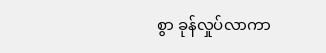စွာ ခုန်လှုပ်လာကာ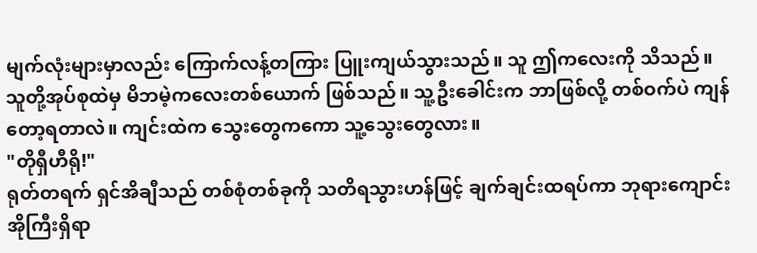မျက်လုံးများမှာလည်း ကြောက်လန့်တကြား ပြူးကျယ်သွားသည်။ သူ ဤကလေးကို သိသည်။ သူတို့အုပ်စုထဲမှ မိဘမဲ့ကလေးတစ်ယောက် ဖြစ်သည်။ သူ့ဦးခေါင်းက ဘာဖြစ်လို့ တစ်ဝက်ပဲ ကျန်တော့ရတာလဲ။ ကျင်းထဲက သွေးတွေကကော သူ့သွေးတွေလား။
"တိုရှီဟီရို!"
ရုတ်တရက် ရှင်အိချီသည် တစ်စုံတစ်ခုကို သတိရသွားဟန်ဖြင့် ချက်ချင်းထရပ်ကာ ဘုရားကျောင်းအိုကြီးရှိရာ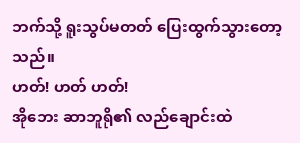ဘက်သို့ ရူးသွပ်မတတ် ပြေးထွက်သွားတော့သည်။
ဟတ်! ဟတ် ဟတ်!
အိုဘေး ဆာဘူရို၏ လည်ချောင်းထဲ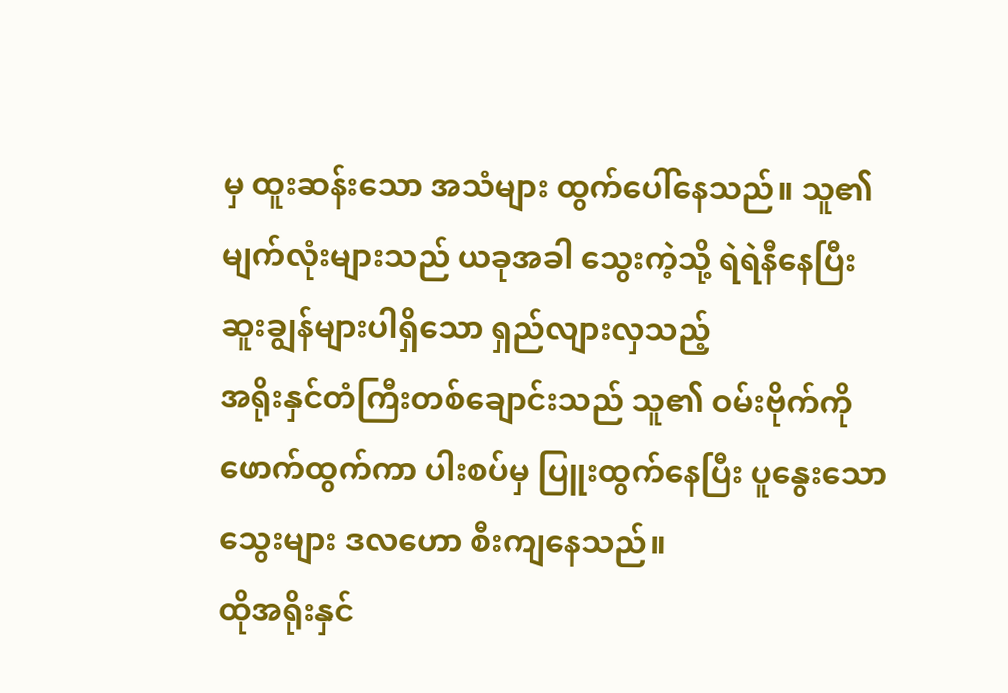မှ ထူးဆန်းသော အသံများ ထွက်ပေါ်နေသည်။ သူ၏ မျက်လုံးများသည် ယခုအခါ သွေးကဲ့သို့ ရဲရဲနီနေပြီး ဆူးချွန်များပါရှိသော ရှည်လျားလှသည့်
အရိုးနှင်တံကြီးတစ်ချောင်းသည် သူ၏ ဝမ်းဗိုက်ကို ဖောက်ထွက်ကာ ပါးစပ်မှ ပြူးထွက်နေပြီး ပူနွေးသော သွေးများ ဒလဟော စီးကျနေသည်။
ထိုအရိုးနှင်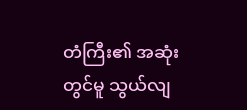တံကြီး၏ အဆုံးတွင်မူ သွယ်လျ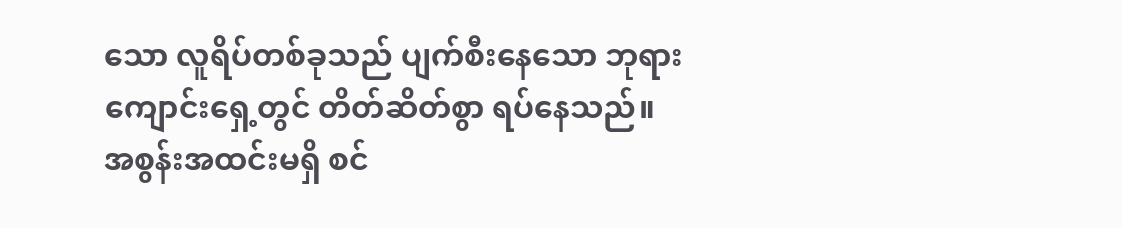သော လူရိပ်တစ်ခုသည် ပျက်စီးနေသော ဘုရားကျောင်းရှေ့တွင် တိတ်ဆိတ်စွာ ရပ်နေသည်။
အစွန်းအထင်းမရှိ စင်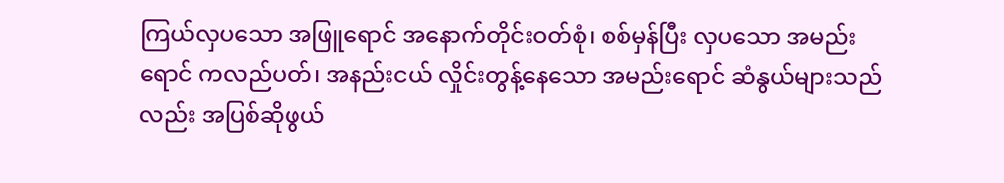ကြယ်လှပသော အဖြူရောင် အနောက်တိုင်းဝတ်စုံ၊ စစ်မှန်ပြီး လှပသော အမည်းရောင် ကလည်ပတ်၊ အနည်းငယ် လှိုင်းတွန့်နေသော အမည်းရောင် ဆံနွယ်များသည်လည်း အပြစ်ဆိုဖွယ်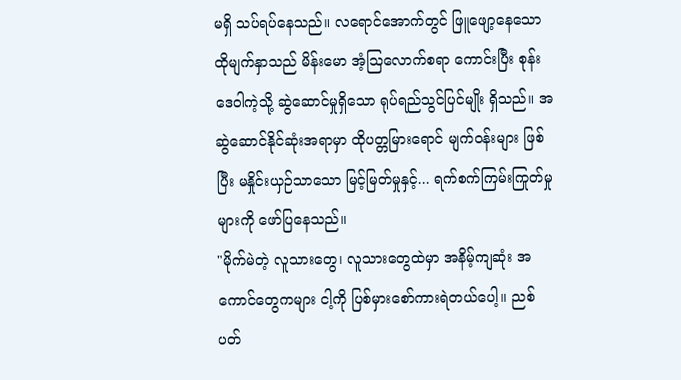မရှိ သပ်ရပ်နေသည်။ လရောင်အောက်တွင် ဖြူဖျော့နေသော ထိုမျက်နှာသည် မိန်းမော အံ့ဩလောက်စရာ ကောင်းပြီး စုန်းဒေဝါကဲ့သို့ ဆွဲဆောင်မှုရှိသော ရုပ်ရည်သွင်ပြင်မျိုး ရှိသည်။ အဆွဲဆောင်နိုင်ဆုံးအရာမှာ ထိုပတ္တမြားရောင် မျက်ဝန်းများ ဖြစ်ပြီး မနှိုင်းယှဉ်သာသော မြင့်မြတ်မှုနှင့်... ရက်စက်ကြမ်းကြုတ်မှုများကို ဖော်ပြနေသည်။
"မိုက်မဲတဲ့ လူသားတွေ၊ လူသားတွေထဲမှာ အနိမ့်ကျဆုံး အကောင်တွေကများ ငါ့ကို ပြစ်မှားစော်ကားရဲတယ်ပေါ့။ ညစ်ပတ်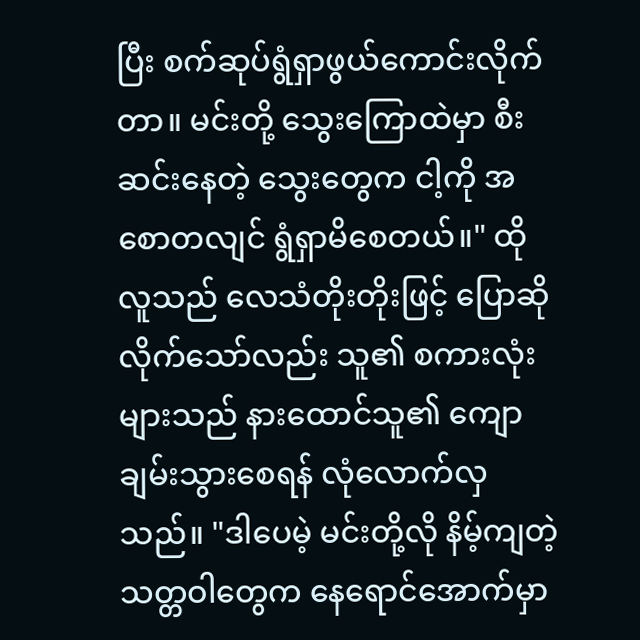ပြီး စက်ဆုပ်ရွံရှာဖွယ်ကောင်းလိုက်တာ။ မင်းတို့ သွေးကြောထဲမှာ စီးဆင်းနေတဲ့ သွေးတွေက ငါ့ကို အစောတလျင် ရွံရှာမိစေတယ်။" ထိုလူသည် လေသံတိုးတိုးဖြင့် ပြောဆိုလိုက်သော်လည်း သူ၏ စကားလုံးများသည် နားထောင်သူ၏ ကျောချမ်းသွားစေရန် လုံလောက်လှသည်။ "ဒါပေမဲ့ မင်းတို့လို နိမ့်ကျတဲ့ သတ္တဝါတွေက နေရောင်အောက်မှာ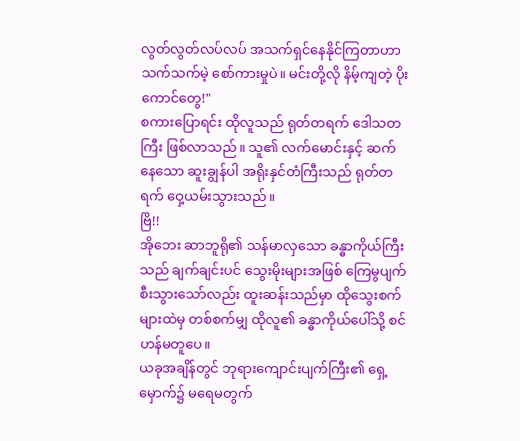လွတ်လွတ်လပ်လပ် အသက်ရှင်နေနိုင်ကြတာဟာ သက်သက်မဲ့ စော်ကားမှုပဲ။ မင်းတို့လို နိမ့်ကျတဲ့ ပိုးကောင်တွေ!"
စကားပြောရင်း ထိုလူသည် ရုတ်တရက် ဒေါသတကြီး ဖြစ်လာသည်။ သူ၏ လက်မောင်းနှင့် ဆက်နေသော ဆူးချွန်ပါ အရိုးနှင်တံကြီးသည် ရုတ်တရက် ဝှေ့ယမ်းသွားသည်။
ဗြိ!!
အိုဘေး ဆာဘူရို၏ သန်မာလှသော ခန္ဓာကိုယ်ကြီးသည် ချက်ချင်းပင် သွေးမိုးများအဖြစ် ကြေမွပျက်စီးသွားသော်လည်း ထူးဆန်းသည်မှာ ထိုသွေးစက်များထဲမှ တစ်စက်မျှ ထိုလူ၏ ခန္ဓာကိုယ်ပေါ်သို့ စင်ဟန်မတူပေ။
ယခုအချိန်တွင် ဘုရားကျောင်းပျက်ကြီး၏ ရှေ့မှောက်၌ မရေမတွက်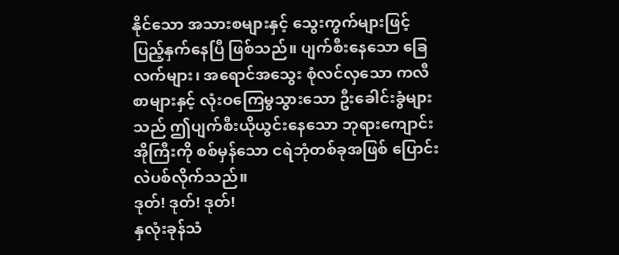နိုင်သော အသားစများနှင့် သွေးကွက်များဖြင့် ပြည့်နှက်နေပြီ ဖြစ်သည်။ ပျက်စီးနေသော ခြေလက်များ၊ အရောင်အသွေး စုံလင်လှသော ကလီစာများနှင့် လုံးဝကြေမွသွားသော ဦးခေါင်းခွံများသည် ဤပျက်စီးယိုယွင်းနေသော ဘုရားကျောင်းအိုကြီးကို စစ်မှန်သော ငရဲဘုံတစ်ခုအဖြစ် ပြောင်းလဲပစ်လိုက်သည်။
ဒုတ်! ဒုတ်! ဒုတ်!
နှလုံးခုန်သံ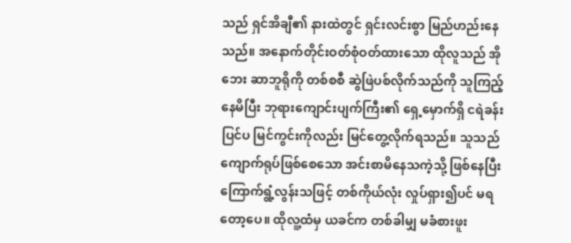သည် ရှင်အိချီ၏ နားထဲတွင် ရှင်းလင်းစွာ မြည်ဟည်းနေသည်။ အနောက်တိုင်းဝတ်စုံဝတ်ထားသော ထိုလူသည် အိုဘေး ဆာဘူရိုကို တစ်စစီ ဆွဲဖြဲပစ်လိုက်သည်ကို သူကြည့်နေမိပြီး ဘုရားကျောင်းပျက်ကြီး၏ ရှေ့မှောက်ရှိ ငရဲခန်းပြင်ပ မြင်ကွင်းကိုလည်း မြင်တွေ့လိုက်ရသည်။ သူသည် ကျောက်ရုပ်ဖြစ်စေသော အင်းစာမိနေသကဲ့သို့ ဖြစ်နေပြီး ကြောက်ရွံ့လွန်းသဖြင့် တစ်ကိုယ်လုံး လှုပ်ရှား၍ပင် မရတော့ပေ။ ထိုလူ့ထံမှ ယခင်က တစ်ခါမျှ မခံစားဖူး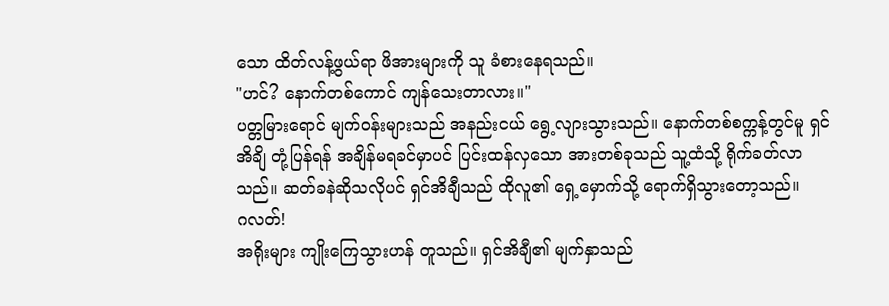သော ထိတ်လန့်ဖွယ်ရာ ဖိအားများကို သူ ခံစားနေရသည်။
"ဟင်? နောက်တစ်ကောင် ကျန်သေးတာလား။"
ပတ္တမြားရောင် မျက်ဝန်းများသည် အနည်းငယ် ရွေ့လျားသွားသည်။ နောက်တစ်စက္ကန့်တွင်မူ ရှင်အိချိ တုံ့ပြန်ရန် အချိန်မရခင်မှာပင် ပြင်းထန်လှသော အားတစ်ခုသည် သူ့ထံသို့ ရိုက်ခတ်လာသည်။ ဆတ်ခနဲဆိုသလိုပင် ရှင်အိချီသည် ထိုလူ၏ ရှေ့မှောက်သို့ ရောက်ရှိသွားတော့သည်။
ဂလတ်!
အရိုးများ ကျိုးကြေသွားဟန် တူသည်။ ရှင်အိချီ၏ မျက်နှာသည်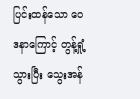ပြင်းထန်သော ဝေဒနာကြောင့် တွန့်ရှုံ့သွားပြီး သွေးအန်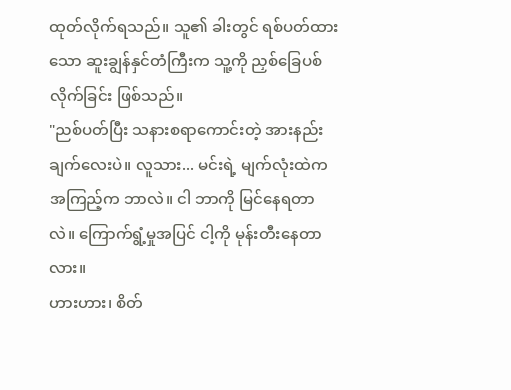ထုတ်လိုက်ရသည်။ သူ၏ ခါးတွင် ရစ်ပတ်ထားသော ဆူးချွန်နှင်တံကြီးက သူ့ကို ညှစ်ခြေပစ်လိုက်ခြင်း ဖြစ်သည်။
"ညစ်ပတ်ပြီး သနားစရာကောင်းတဲ့ အားနည်းချက်လေးပဲ။ လူသား... မင်းရဲ့ မျက်လုံးထဲက အကြည့်က ဘာလဲ။ ငါ ဘာကို မြင်နေရတာလဲ။ ကြောက်ရွံ့မှုအပြင် ငါ့ကို မုန်းတီးနေတာလား။
ဟားဟား၊ စိတ်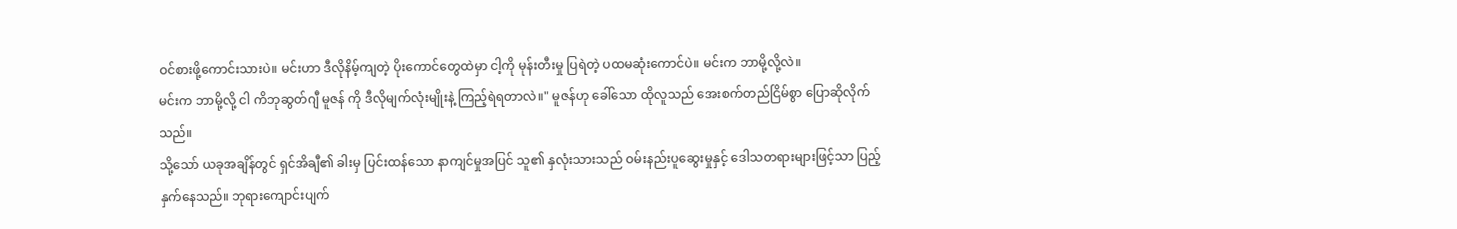ဝင်စားဖို့ကောင်းသားပဲ။ မင်းဟာ ဒီလိုနိမ့်ကျတဲ့ ပိုးကောင်တွေထဲမှာ ငါ့ကို မုန်းတီးမှု ပြရဲတဲ့ ပထမဆုံးကောင်ပဲ။ မင်းက ဘာမို့လို့လဲ။
မင်းက ဘာမို့လို့ ငါ ကိဘုဆွတ်ဂျီ မူဇန် ကို ဒီလိုမျက်လုံးမျိုးနဲ့ ကြည့်ရဲရတာလဲ။" မူဇန်ဟု ခေါ်သော ထိုလူသည် အေးစက်တည်ငြိမ်စွာ ပြောဆိုလိုက်သည်။
သို့သော် ယခုအချိန်တွင် ရှင်အိချီ၏ ခါးမှ ပြင်းထန်သော နာကျင်မှုအပြင် သူ၏ နှလုံးသားသည် ဝမ်းနည်းပူဆွေးမှုနှင့် ဒေါသတရားများဖြင့်သာ ပြည့်နှက်နေသည်။ ဘုရားကျောင်းပျက်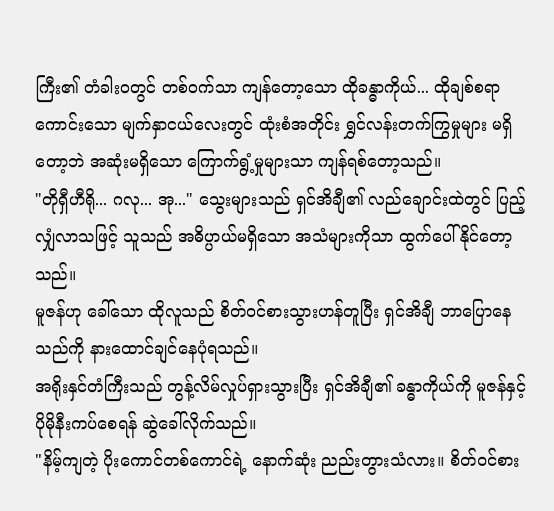ကြီး၏ တံခါးဝတွင် တစ်ဝက်သာ ကျန်တော့သော ထိုခန္ဓာကိုယ်... ထိုချစ်စရာကောင်းသော မျက်နှာငယ်လေးတွင် ထုံးစံအတိုင်း ရွှင်လန်းတက်ကြွမှုများ မရှိတော့ဘဲ အဆုံးမရှိသော ကြောက်ရွံ့မှုများသာ ကျန်ရစ်တော့သည်။
"တိုရှီဟီရို... ဂလု... အု..." သွေးများသည် ရှင်အိချီ၏ လည်ချောင်းထဲတွင် ပြည့်လျှံလာသဖြင့် သူသည် အဓိပ္ပာယ်မရှိသော အသံများကိုသာ ထွက်ပေါ်နိုင်တော့သည်။
မူဇန်ဟု ခေါ်သော ထိုလူသည် စိတ်ဝင်စားသွားဟန်တူပြီး ရှင်အိချီ ဘာပြောနေသည်ကို နားထောင်ချင်နေပုံရသည်။
အရိုးနှင်တံကြီးသည် တွန့်လိမ်လှုပ်ရှားသွားပြီး ရှင်အိချီ၏ ခန္ဓာကိုယ်ကို မူဇန်နှင့် ပိုမိုနီးကပ်စေရန် ဆွဲခေါ်လိုက်သည်။
"နိမ့်ကျတဲ့ ပိုးကောင်တစ်ကောင်ရဲ့ နောက်ဆုံး ညည်းတွားသံလား။ စိတ်ဝင်စား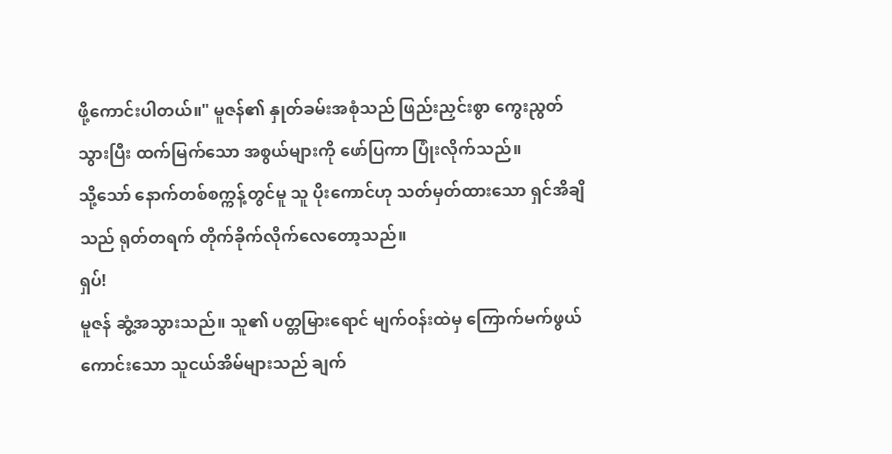ဖို့ကောင်းပါတယ်။" မူဇန်၏ နှုတ်ခမ်းအစုံသည် ဖြည်းညှင်းစွာ ကွေးညွတ်သွားပြီး ထက်မြက်သော အစွယ်များကို ဖော်ပြကာ ပြုံးလိုက်သည်။
သို့သော် နောက်တစ်စက္ကန့်တွင်မူ သူ ပိုးကောင်ဟု သတ်မှတ်ထားသော ရှင်အိချိသည် ရုတ်တရက် တိုက်ခိုက်လိုက်လေတော့သည်။
ရှပ်!
မူဇန် ဆွံ့အသွားသည်။ သူ၏ ပတ္တမြားရောင် မျက်ဝန်းထဲမှ ကြောက်မက်ဖွယ်ကောင်းသော သူငယ်အိမ်များသည် ချက်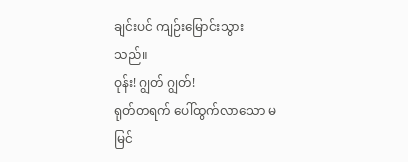ချင်းပင် ကျဉ်းမြောင်းသွားသည်။
ဝုန်း! ဂျွတ် ဂျွတ်!
ရုတ်တရက် ပေါ်ထွက်လာသော မမြင်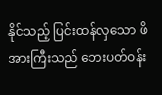နိုင်သည့် ပြင်းထန်လှသော ဖိအားကြီးသည် ဘေးပတ်ဝန်း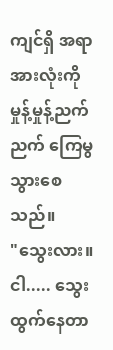ကျင်ရှိ အရာအားလုံးကို မှုန့်မှုန့်ညက်ညက် ကြေမွသွားစေသည်။
"သွေးလား။ ငါ..... သွေးထွက်နေတာ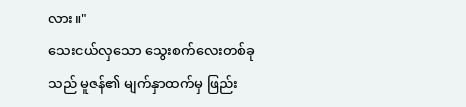လား။"
သေးငယ်လှသော သွေးစက်လေးတစ်ခုသည် မူဇန်၏ မျက်နှာထက်မှ ဖြည်း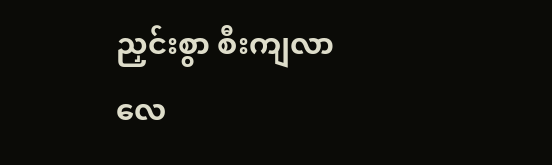ညှင်းစွာ စီးကျလာလေ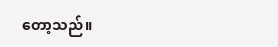တော့သည်။